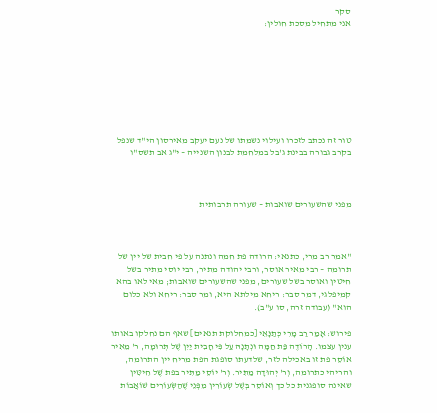סקר
אני מתחיל מסכת חולין:








טור זה נכתב לזכרו ועילוי נשמתו של נעם יעקב מאירסון הי"ד שנפל
בקרב גבורה בבינת ג'בל במלחמת לבנון השנייה – י"ג אב תשס"ו



מפני שהשעורים שואבות – שעורה תרבותית



"אמר רב מרי, כתנאי: הרודה פת חמה ונתנה על פי חבית של יין של תרומה – רבי מאיר אוסר, ורבי יהודה מתיר, רבי יוסי מתיר בשל חיטין ואוסר בשל שעורים, מפני שהשעורים שואבות; מאי לאו בהא קמיפלגי, דמר סבר: ריחא מילתא היא, ומר סבר: ריחא ולא כלום הוא" (עבודה זרה, סו ע"ב).

פירוש: אָמַר רַב מָרִי כְּתַנָּאֵי [כמחלוקת תנאים] שאף הם נחלקו באותו ענין עצמו. הָרוֹדֶה פַּת חַמָּה וּנְתָנָהּ עַל פִּי חָבִית יַיִן שֶׁל תְּרוּמָה, ר' מֵאִיר אוֹסֵר פת זו באכילה לזר, שלדעתו סופגת הפת מריח יין התרומה, והריהי כתרומה, וְר' יְהוּדָה מַתִּיר. וְר' יוֹסֵי מַתִּיר בפת שֶׁל חִיטִּין שאינה סופגנית כל כך וְאוֹסֵר בְּשֶׁל שְׂעוֹרִין מִפְּנֵי שֶׁהַשְּׂעוֹרִים שׁוֹאֲבוֹת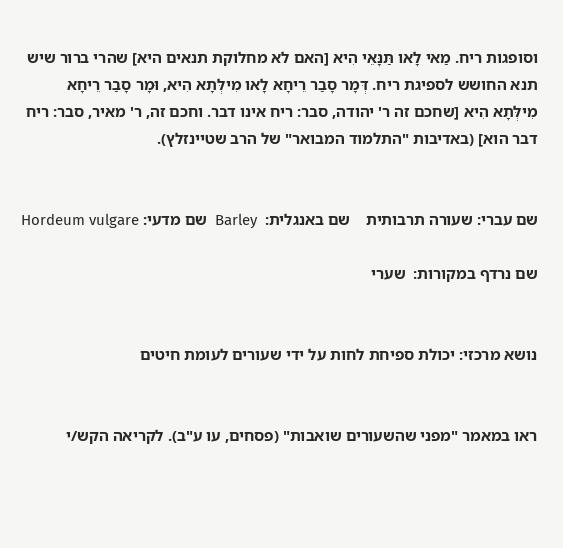וסופגות ריח. מַאי לָאו תַּנָּאֵי הִיא [האם לא מחלוקת תנאים היא] שהרי ברור שיש תנא החושש לספיגת ריח. דְּמָר סָבַר רֵיחָא לָאו מִילְּתָא הִיא, וּמָר סָבַר רֵיחָא מִילְּתָא הִיא [שחכם זה ר' יהודה, סבר: ריח אינו דבר. וחכם זה, ר' מאיר, סבר: ריח דבר הוא] (באדיבות "התלמוד המבואר" של הרב שטיינזלץ).


שם עברי: שעורה תרבותית    שם באנגלית:  Barley  שם מדעי: Hordeum vulgare

שם נרדף במקורות:  שערי


נושא מרכזי: יכולת ספיחת לחות על ידי שעורים לעומת חיטים


ראו במאמר "מפני שהשעורים שואבות" (פסחים, עו ע"ב). לקריאה הקש/י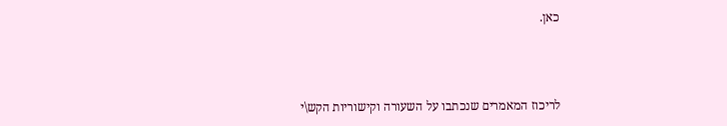כאן.



לריכוז המאמרים שנכתבו על השעורה וקישוריות הקש\י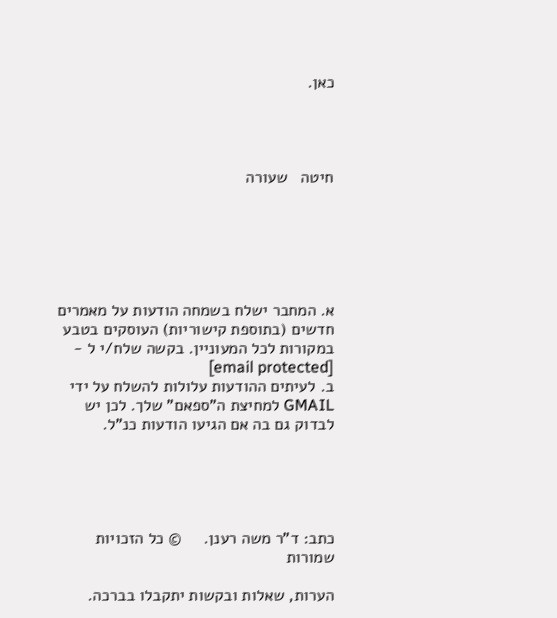כאן.




חיטה   שעורה






א. המחבר ישלח בשמחה הודעות על מאמרים חדשים (בתוספת קישוריות) העוסקים בטבע במקורות לכל המעוניין. בקשה שלח/י ל - [email protected]
ב. לעיתים ההודעות עלולות להשלח על ידי GMAIL למחיצת ה"ספאם" שלך. לכן יש לבדוק גם בה אם הגיעו הודעות כנ"ל.





כתב: ד"ר משה רענן.     © כל הזכויות שמורות

הערות, שאלות ובקשות יתקבלו בברכה.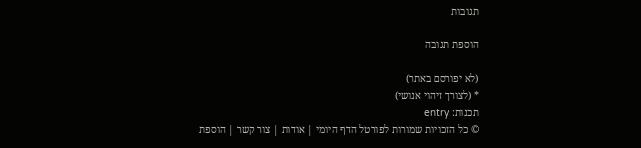תגובות

הוספת תגובה

(לא יפורסם באתר)
* (לצורך זיהוי אנושי)
תכנות: entry
© כל הזכויות שמורות לפורטל הדף היומי | אודות | צור קשר | הוספת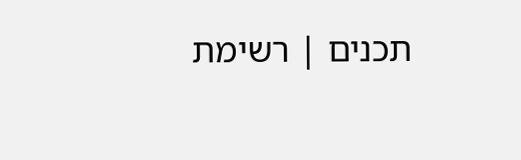תכנים | רשימת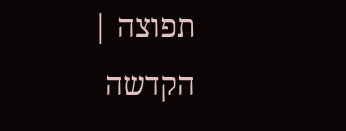תפוצה | הקדשה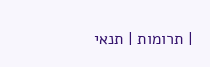| תרומות | תנאי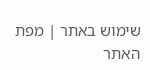שימוש באתר | מפת האתר